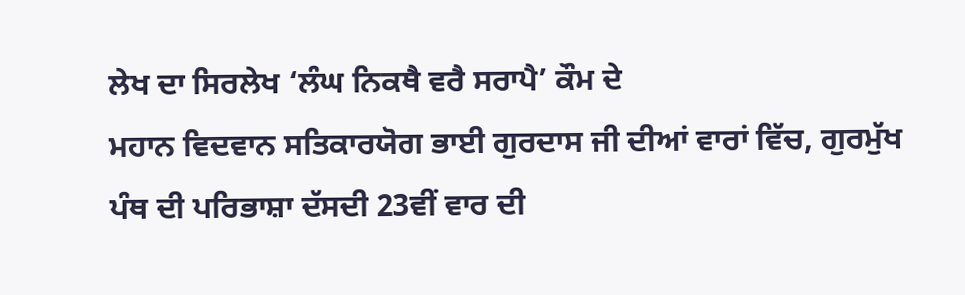ਲੇਖ ਦਾ ਸਿਰਲੇਖ ‘ਲੰਘ ਨਿਕਥੈ ਵਰੈ ਸਰਾਪੈ’ ਕੌਮ ਦੇ
ਮਹਾਨ ਵਿਦਵਾਨ ਸਤਿਕਾਰਯੋਗ ਭਾਈ ਗੁਰਦਾਸ ਜੀ ਦੀਆਂ ਵਾਰਾਂ ਵਿੱਚ, ਗੁਰਮੁੱਖ
ਪੰਥ ਦੀ ਪਰਿਭਾਸ਼ਾ ਦੱਸਦੀ 23ਵੀਂ ਵਾਰ ਦੀ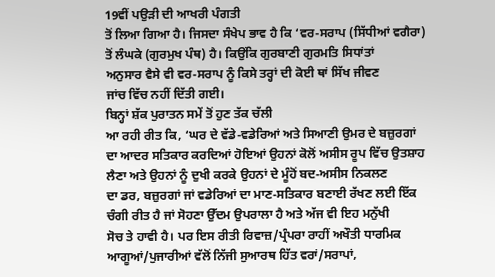19ਵੀਂ ਪਉੜੀ ਦੀ ਆਖਰੀ ਪੰਗਤੀ
ਤੋਂ ਲਿਆ ਗਿਆ ਹੈ। ਜਿਸਦਾ ਸੰਖੇਪ ਭਾਵ ਹੈ ਕਿ ‘ਵਰ-ਸਰਾਪ (ਸਿੱਧੀਆਂ ਵਗੈਰਾ)
ਤੋਂ ਲੰਘਕੇ (ਗੁਰਮੁਖ ਪੰਥ) ਹੈ। ਕਿਉਂਕਿ ਗੁਰਬਾਣੀ ਗੁਰਮਤਿ ਸਿਧਾਂਤਾਂ
ਅਨੁਸਾਰ ਵੈਸੇ ਵੀ ਵਰ-ਸਰਾਪ ਨੂੰ ਕਿਸੇ ਤਰ੍ਹਾਂ ਦੀ ਕੋਈ ਥਾਂ ਸਿੱਖ ਜੀਵਣ
ਜਾਂਚ ਵਿੱਚ ਨਹੀਂ ਦਿੱਤੀ ਗਈ।
ਬਿਨ੍ਹਾਂ ਸ਼ੱਕ ਪੁਰਾਤਨ ਸਮੇਂ ਤੋਂ ਹੁਣ ਤੱਕ ਚੱਲੀ
ਆ ਰਹੀ ਰੀਤ ਕਿ, ‘ਘਰ ਦੇ ਵੱਡੇ-ਵਡੇਰਿਆਂ ਅਤੇ ਸਿਆਣੀ ਉਮਰ ਦੇ ਬਜ਼ੁਰਗਾਂ
ਦਾ ਆਦਰ ਸਤਿਕਾਰ ਕਰਦਿਆਂ ਹੋਇਆਂ ਉਹਨਾਂ ਕੋਲੋਂ ਅਸੀਸ ਰੂਪ ਵਿੱਚ ਉਤਸ਼ਾਹ
ਲੈਣਾ ਅਤੇ ਉਹਨਾਂ ਨੂੰ ਦੁਖੀ ਕਰਕੇ ਉਹਨਾਂ ਦੇ ਮੂੰਹੋਂ ਬਦ-ਅਸੀਸ ਨਿਕਲਣ
ਦਾ ਡਰ, ਬਜ਼ੁਰਗਾਂ ਜਾਂ ਵਡੇਰਿਆਂ ਦਾ ਮਾਣ-ਸਤਿਕਾਰ ਬਣਾਈ ਰੱਖਣ ਲਈ ਇੱਕ
ਚੰਗੀ ਰੀਤ ਹੈ ਜਾਂ ਸੋਹਣਾ ਉੱਦਮ ਉਪਰਾਲਾ ਹੈ ਅਤੇ ਅੱਜ ਵੀ ਇਹ ਮਨੁੱਖੀ
ਸੋਚ ਤੇ ਹਾਵੀ ਹੈ। ਪਰ ਇਸ ਰੀਤੀ ਰਿਵਾਜ਼/ਪ੍ਰੰਪਰਾ ਰਾਹੀਂ ਅਖੌਤੀ ਧਾਰਮਿਕ
ਆਗੂਆਂ/ਪੁਜਾਰੀਆਂ ਵੱਲੋਂ ਨਿੱਜੀ ਸੁਆਰਥ ਹਿੱਤ ਵਰਾਂ/ਸਰਾਪਾਂ,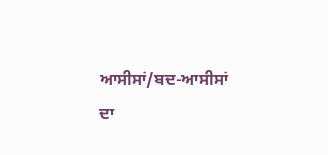ਆਸੀਸਾਂ/ਬਦ-ਆਸੀਸਾਂ
ਦਾ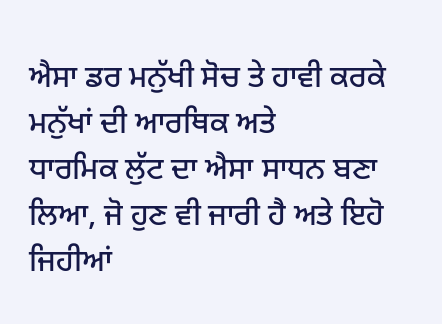ਐਸਾ ਡਰ ਮਨੁੱਖੀ ਸੋਚ ਤੇ ਹਾਵੀ ਕਰਕੇ ਮਨੁੱਖਾਂ ਦੀ ਆਰਥਿਕ ਅਤੇ
ਧਾਰਮਿਕ ਲੁੱਟ ਦਾ ਐਸਾ ਸਾਧਨ ਬਣਾ ਲਿਆ, ਜੋ ਹੁਣ ਵੀ ਜਾਰੀ ਹੈ ਅਤੇ ਇਹੋ
ਜਿਹੀਆਂ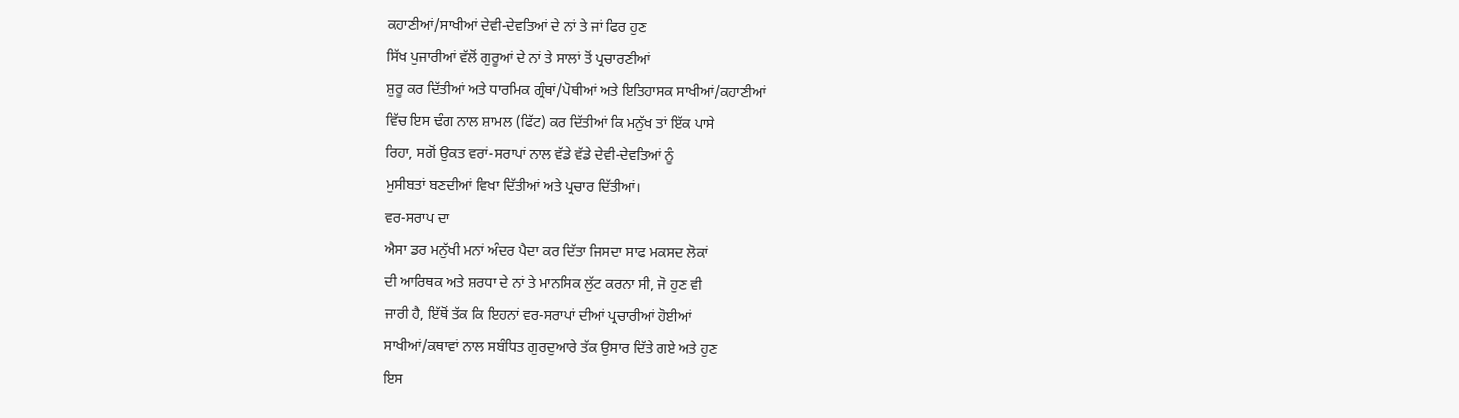ਕਹਾਣੀਆਂ/ਸਾਖੀਆਂ ਦੇਵੀ-ਦੇਵਤਿਆਂ ਦੇ ਨਾਂ ਤੇ ਜਾਂ ਫਿਰ ਹੁਣ
ਸਿੱਖ ਪੁਜਾਰੀਆਂ ਵੱਲੋਂ ਗੁਰੂਆਂ ਦੇ ਨਾਂ ਤੇ ਸਾਲਾਂ ਤੋਂ ਪ੍ਰਚਾਰਣੀਆਂ
ਸ਼ੁਰੂ ਕਰ ਦਿੱਤੀਆਂ ਅਤੇ ਧਾਰਮਿਕ ਗ੍ਰੰਥਾਂ/ਪੋਥੀਆਂ ਅਤੇ ਇਤਿਹਾਸਕ ਸਾਖੀਆਂ/ਕਹਾਣੀਆਂ
ਵਿੱਚ ਇਸ ਢੰਗ ਨਾਲ ਸ਼ਾਮਲ (ਫਿੱਟ) ਕਰ ਦਿੱਤੀਆਂ ਕਿ ਮਨੁੱਖ ਤਾਂ ਇੱਕ ਪਾਸੇ
ਰਿਹਾ, ਸਗੋਂ ਉਕਤ ਵਰਾਂ-ਸਰਾਪਾਂ ਨਾਲ ਵੱਡੇ ਵੱਡੇ ਦੇਵੀ-ਦੇਵਤਿਆਂ ਨੂੰ
ਮੁਸੀਬਤਾਂ ਬਣਦੀਆਂ ਵਿਖਾ ਦਿੱਤੀਆਂ ਅਤੇ ਪ੍ਰਚਾਰ ਦਿੱਤੀਆਂ।
ਵਰ-ਸਰਾਪ ਦਾ
ਐਸਾ ਡਰ ਮਨੁੱਖੀ ਮਨਾਂ ਅੰਦਰ ਪੈਦਾ ਕਰ ਦਿੱਤਾ ਜਿਸਦਾ ਸਾਫ ਮਕਸਦ ਲੋਕਾਂ
ਦੀ ਆਰਿਥਕ ਅਤੇ ਸ਼ਰਧਾ ਦੇ ਨਾਂ ਤੇ ਮਾਨਸਿਕ ਲੁੱਟ ਕਰਨਾ ਸੀ, ਜੋ ਹੁਣ ਵੀ
ਜਾਰੀ ਹੈ, ਇੱਥੋਂ ਤੱਕ ਕਿ ਇਹਨਾਂ ਵਰ-ਸਰਾਪਾਂ ਦੀਆਂ ਪ੍ਰਚਾਰੀਆਂ ਹੋਈਆਂ
ਸਾਖੀਆਂ/ਕਥਾਵਾਂ ਨਾਲ ਸਬੰਧਿਤ ਗੁਰਦੁਆਰੇ ਤੱਕ ਉਸਾਰ ਦਿੱਤੇ ਗਏ ਅਤੇ ਹੁਣ
ਇਸ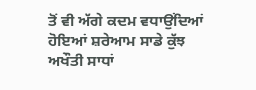ਤੋਂ ਵੀ ਅੱਗੇ ਕਦਮ ਵਧਾਉਂਦਿਆਂ ਹੋਇਆਂ ਸ਼ਰੇਆਮ ਸਾਡੇ ਕੁੱਝ ਅਖੌਤੀ ਸਾਧਾਂ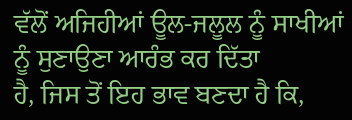ਵੱਲੋਂ ਅਜਿਹੀਆਂ ਊਲ-ਜਲੂਲ ਨੂੰ ਸਾਖੀਆਂ ਨੂੰ ਸੁਣਾਉਣਾ ਆਰੰਭ ਕਰ ਦਿੱਤਾ
ਹੈ, ਜਿਸ ਤੋਂ ਇਹ ਭਾਵ ਬਣਦਾ ਹੈ ਕਿ,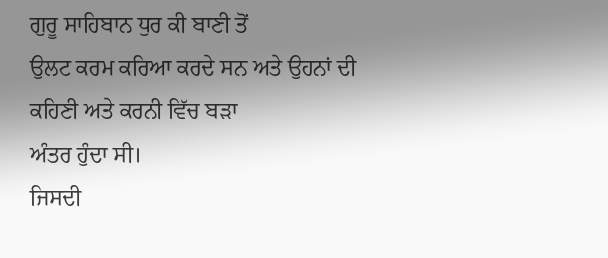ਗੁਰੂ ਸਾਹਿਬਾਨ ਧੁਰ ਕੀ ਬਾਣੀ ਤੋਂ
ਉਲਟ ਕਰਮ ਕਰਿਆ ਕਰਦੇ ਸਨ ਅਤੇ ਉਹਨਾਂ ਦੀ ਕਹਿਣੀ ਅਤੇ ਕਰਨੀ ਵਿੱਚ ਬੜਾ
ਅੰਤਰ ਹੁੰਦਾ ਸੀ।
ਜਿਸਦੀ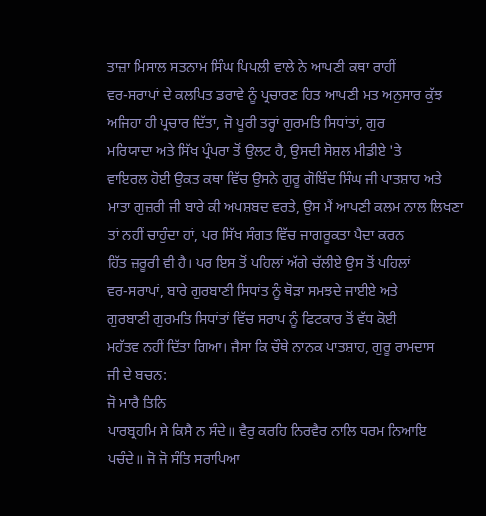ਤਾਜ਼ਾ ਮਿਸਾਲ ਸਤਨਾਮ ਸਿੰਘ ਪਿਪਲੀ ਵਾਲੇ ਨੇ ਆਪਣੀ ਕਥਾ ਰਾਹੀਂ
ਵਰ-ਸਰਾਪਾਂ ਦੇ ਕਲਪਿਤ ਡਰਾਵੇ ਨੂੰ ਪ੍ਰਚਾਰਣ ਹਿਤ ਆਪਣੀ ਮਤ ਅਨੁਸਾਰ ਕੁੱਝ
ਅਜਿਹਾ ਹੀ ਪ੍ਰਚਾਰ ਦਿੱਤਾ, ਜੋ ਪੂਰੀ ਤਰ੍ਹਾਂ ਗੁਰਮਤਿ ਸਿਧਾਂਤਾਂ, ਗੁਰ
ਮਰਿਯਾਦਾ ਅਤੇ ਸਿੱਖ ਪ੍ਰੰਪਰਾ ਤੋਂ ਉਲਟ ਹੈ, ਉਸਦੀ ਸੋਸ਼ਲ ਮੀਡੀਏ 'ਤੇ
ਵਾਇਰਲ ਹੋਈ ਉਕਤ ਕਥਾ ਵਿੱਚ ਉਸਨੇ ਗੁਰੂ ਗੋਬਿੰਦ ਸਿੰਘ ਜੀ ਪਾਤਸ਼ਾਹ ਅਤੇ
ਮਾਤਾ ਗੁਜ਼ਰੀ ਜੀ ਬਾਰੇ ਕੀ ਅਪਸ਼ਬਦ ਵਰਤੇ, ਉਸ ਮੈਂ ਆਪਣੀ ਕਲਮ ਨਾਲ ਲਿਖਣਾ
ਤਾਂ ਨਹੀਂ ਚਾਹੁੰਦਾ ਹਾਂ, ਪਰ ਸਿੱਖ ਸੰਗਤ ਵਿੱਚ ਜਾਗਰੂਕਤਾ ਪੈਦਾ ਕਰਨ
ਹਿੱਤ ਜ਼ਰੂਰੀ ਵੀ ਹੈ। ਪਰ ਇਸ ਤੋਂ ਪਹਿਲਾਂ ਅੱਗੇ ਚੱਲੀਏ ਉਸ ਤੋਂ ਪਹਿਲਾਂ
ਵਰ-ਸਰਾਪਾਂ, ਬਾਰੇ ਗੁਰਬਾਣੀ ਸਿਧਾਂਤ ਨੂੰ ਥੋੜਾ ਸਮਝਦੇ ਜਾਈਏ ਅਤੇ
ਗੁਰਬਾਣੀ ਗੁਰਮਤਿ ਸਿਧਾਂਤਾਂ ਵਿੱਚ ਸਰਾਪ ਨੂੰ ਫਿਟਕਾਰ ਤੋਂ ਵੱਧ ਕੋਈ
ਮਹੱਤਵ ਨਹੀਂ ਦਿੱਤਾ ਗਿਆ। ਜੈਸਾ ਕਿ ਚੌਥੇ ਨਾਨਕ ਪਾਤਸ਼ਾਹ, ਗੁਰੂ ਰਾਮਦਾਸ
ਜੀ ਦੇ ਬਚਨ:
ਜੋ ਮਾਰੈ ਤਿਨਿ
ਪਾਰਬ੍ਰਹਮਿ ਸੇ ਕਿਸੈ ਨ ਸੰਦੇ॥ ਵੈਰੁ ਕਰਹਿ ਨਿਰਵੈਰ ਨਾਲਿ ਧਰਮ ਨਿਆਇ
ਪਚੰਦੇ॥ ਜੋ ਜੋ ਸੰਤਿ ਸਰਾਪਿਆ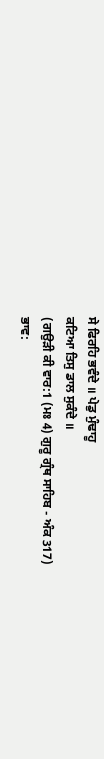ਸੇ ਫਿਰਹਿ ਭਵੰਦੇ ॥ ਪੇਡੁ ਮੁੰਢਾਹੂ
ਕਟਿਆ ਤਿਸੁ ਡਾਲ ਸੁਕੰਦੇ ॥
(ਗਉੜੀ ਕੀ ਵਾਰ:1 (ਮਃ 4) ਗੁਰੂ ਗ੍ਰੰਥ ਸਾਹਿਬ - ਅੰਕ 317)
ਭਾਵ: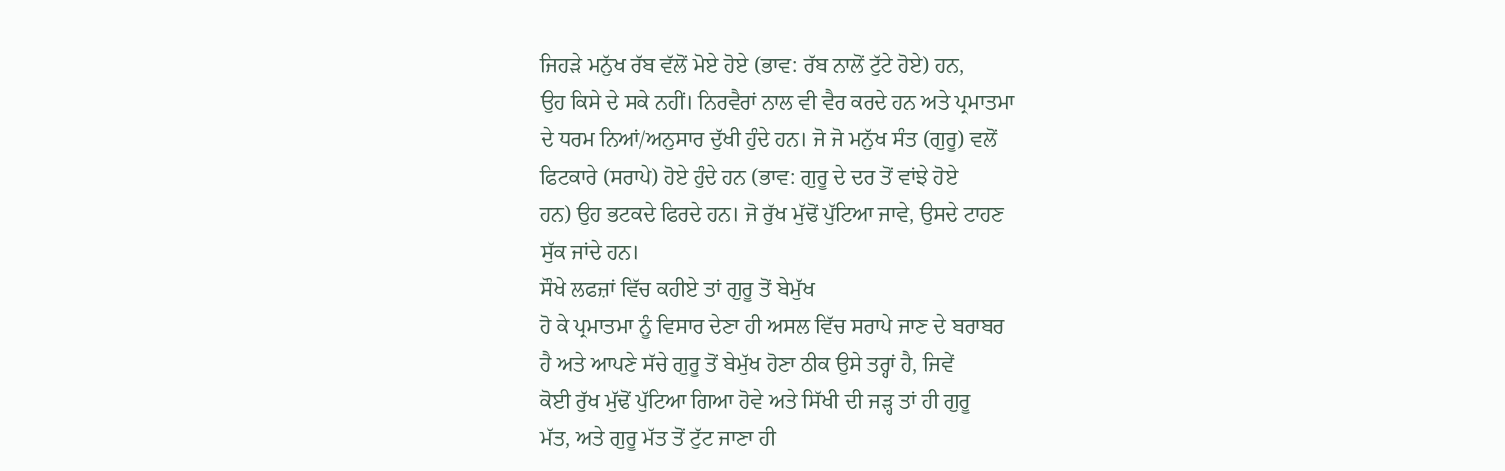ਜਿਹੜੇ ਮਨੁੱਖ ਰੱਬ ਵੱਲੋਂ ਮੋਏ ਹੋਏ (ਭਾਵ: ਰੱਬ ਨਾਲੋਂ ਟੁੱਟੇ ਹੋਏ) ਹਨ,
ਉਹ ਕਿਸੇ ਦੇ ਸਕੇ ਨਹੀਂ। ਨਿਰਵੈਰਾਂ ਨਾਲ ਵੀ ਵੈਰ ਕਰਦੇ ਹਨ ਅਤੇ ਪ੍ਰਮਾਤਮਾ
ਦੇ ਧਰਮ ਨਿਆਂ/ਅਨੁਸਾਰ ਦੁੱਖੀ ਹੁੰਦੇ ਹਨ। ਜੋ ਜੋ ਮਨੁੱਖ ਸੰਤ (ਗੁਰੂ) ਵਲੋਂ
ਫਿਟਕਾਰੇ (ਸਰਾਪੇ) ਹੋਏ ਹੁੰਦੇ ਹਨ (ਭਾਵ: ਗੁਰੂ ਦੇ ਦਰ ਤੋਂ ਵਾਂਝੇ ਹੋਏ
ਹਨ) ਉਹ ਭਟਕਦੇ ਫਿਰਦੇ ਹਨ। ਜੋ ਰੁੱਖ ਮੁੱਢੋਂ ਪੁੱਟਿਆ ਜਾਵੇ, ਉਸਦੇ ਟਾਹਣ
ਸੁੱਕ ਜਾਂਦੇ ਹਨ।
ਸੌਖੇ ਲਫਜ਼ਾਂ ਵਿੱਚ ਕਹੀਏ ਤਾਂ ਗੁਰੂ ਤੋਂ ਬੇਮੁੱਖ
ਹੋ ਕੇ ਪ੍ਰਮਾਤਮਾ ਨੂੰ ਵਿਸਾਰ ਦੇਣਾ ਹੀ ਅਸਲ ਵਿੱਚ ਸਰਾਪੇ ਜਾਣ ਦੇ ਬਰਾਬਰ
ਹੈ ਅਤੇ ਆਪਣੇ ਸੱਚੇ ਗੁਰੂ ਤੋਂ ਬੇਮੁੱਖ ਹੋਣਾ ਠੀਕ ਉਸੇ ਤਰ੍ਹਾਂ ਹੈ, ਜਿਵੇਂ
ਕੋਈ ਰੁੱਖ ਮੁੱਢੋਂ ਪੁੱਟਿਆ ਗਿਆ ਹੋਵੇ ਅਤੇ ਸਿੱਖੀ ਦੀ ਜੜ੍ਹ ਤਾਂ ਹੀ ਗੁਰੂ
ਮੱਤ, ਅਤੇ ਗੁਰੂ ਮੱਤ ਤੋਂ ਟੁੱਟ ਜਾਣਾ ਹੀ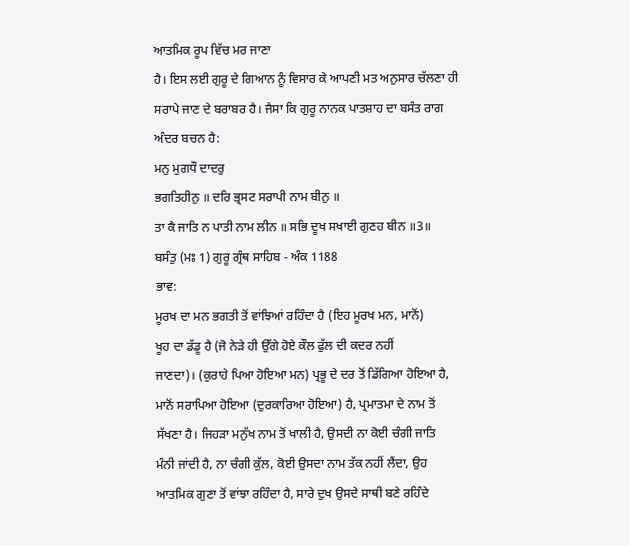ਆਤਮਿਕ ਰੂਪ ਵਿੱਚ ਮਰ ਜਾਣਾ
ਹੈ। ਇਸ ਲਈ ਗੁਰੂ ਦੇ ਗਿਆਨ ਨੂੰ ਵਿਸਾਰ ਕੇ ਆਪਣੀ ਮਤ ਅਨੁਸਾਰ ਚੱਲਣਾ ਹੀ
ਸਰਾਪੇ ਜਾਣ ਦੇ ਬਰਾਬਰ ਹੈ। ਜੈਸਾ ਕਿ ਗੁਰੂ ਨਾਨਕ ਪਾਤਸ਼ਾਹ ਦਾ ਬਸੰਤ ਰਾਗ
ਅੰਦਰ ਬਚਨ ਹੈ:
ਮਨੁ ਮੁਗਧੌ ਦਾਦਰੁ
ਭਗਤਿਹੀਨੁ ॥ ਦਰਿ ਭ੍ਰਸਟ ਸਰਾਪੀ ਨਾਮ ਬੀਨੁ ॥
ਤਾ ਕੈ ਜਾਤਿ ਨ ਪਾਤੀ ਨਾਮ ਲੀਨ ॥ ਸਭਿ ਦੂਖ ਸਖਾਈ ਗੁਣਹ ਬੀਨ ॥3॥
ਬਸੰਤੁ (ਮਃ 1) ਗੁਰੂ ਗ੍ਰੰਥ ਸਾਹਿਬ - ਅੰਕ 1188
ਭਾਵ:
ਮੂਰਖ ਦਾ ਮਨ ਭਗਤੀ ਤੋਂ ਵਾਂਝਿਆਂ ਰਹਿੰਦਾ ਹੈ (ਇਹ ਮੂਰਖ ਮਨ, ਮਾਨੋਂ)
ਖੂਹ ਦਾ ਡੱਡੂ ਹੈ (ਜੋ ਨੇੜੇ ਹੀ ਉੱਗੇ ਹੋਏ ਕੌਲ ਫੁੱਲ ਦੀ ਕਦਰ ਨਹੀਂ
ਜਾਣਦਾ)। (ਕੁਰਾਹੇ ਪਿਆ ਹੋਇਆ ਮਨ) ਪ੍ਰਭੂ ਦੇ ਦਰ ਤੋਂ ਡਿੱਗਿਆ ਹੋਇਆ ਹੈ,
ਮਾਨੋਂ ਸਰਾਪਿਆ ਹੋਇਆ (ਦੁਰਕਾਰਿਆ ਹੋਇਆ) ਹੈ, ਪ੍ਰਮਾਤਮਾ ਦੇ ਨਾਮ ਤੋਂ
ਸੱਖਣਾ ਹੈ। ਜਿਹੜਾ ਮਨੁੱਖ ਨਾਮ ਤੋਂ ਖਾਲੀ ਹੈ, ਉਸਦੀ ਨਾ ਕੋਈ ਚੰਗੀ ਜਾਤਿ
ਮੰਨੀ ਜਾਂਦੀ ਹੈ, ਨਾ ਚੰਗੀ ਕੁੱਲ, ਕੋਈ ਉਸਦਾ ਨਾਮ ਤੱਕ ਨਹੀਂ ਲੈਂਦਾ, ਉਹ
ਆਤਮਿਕ ਗੁਣਾ ਤੋਂ ਵਾਂਝਾ ਰਹਿੰਦਾ ਹੈ, ਸਾਰੇ ਦੁਖ ਉਸਦੇ ਸਾਥੀ ਬਣੇ ਰਹਿੰਦੇ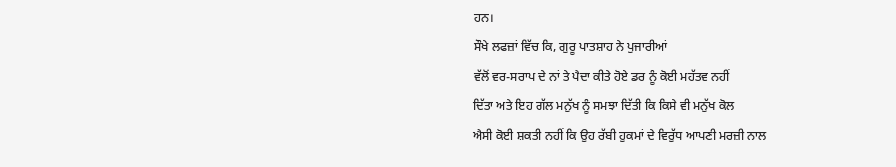ਹਨ।
ਸੌਖੇ ਲਫਜ਼ਾਂ ਵਿੱਚ ਕਿ, ਗੁਰੂ ਪਾਤਸ਼ਾਹ ਨੇ ਪੁਜਾਰੀਆਂ
ਵੱਲੋਂ ਵਰ-ਸਰਾਪ ਦੇ ਨਾਂ ਤੇ ਪੈਦਾ ਕੀਤੇ ਹੋਏ ਡਰ ਨੂੰ ਕੋਈ ਮਹੱਤਵ ਨਹੀਂ
ਦਿੱਤਾ ਅਤੇ ਇਹ ਗੱਲ ਮਨੁੱਖ ਨੂੰ ਸਮਝਾ ਦਿੱਤੀ ਕਿ ਕਿਸੇ ਵੀ ਮਨੁੱਖ ਕੋਲ
ਐਸੀ ਕੋਈ ਸ਼ਕਤੀ ਨਹੀਂ ਕਿ ਉਹ ਰੱਬੀ ਹੁਕਮਾਂ ਦੇ ਵਿਰੁੱਧ ਆਪਣੀ ਮਰਜ਼ੀ ਨਾਲ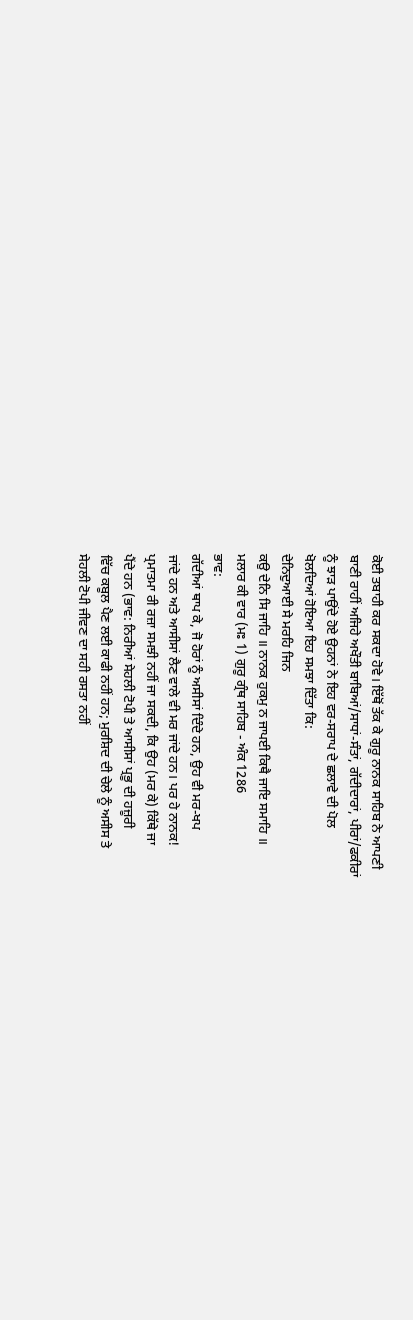ਕੋਈ ਤਬਾਹੀ ਕਰ ਸਕਦਾ ਹੋਵੇ। ਇੱਥੋਂ ਤੱਕ ਕੇ ਗੁਰੂ ਨਾਨਕ ਸਾਹਿਬ ਨੇ ਆਪਣੀ
ਬਾਣੀ ਰਾਹੀਂ ਅਜਿਹੇ ਅਖੌਤੀ ਬਾਬਿਆਂ/ਸਾਧਾਂ-ਸੰਤਾਂ, ਗੱਦੀਦਾਰਾਂ, ਪੀਰਾਂ/ਫਕੀਰਾਂ
ਨੂੰ ਝਾੜ ਪਾਉਂਦੇ ਹੋਏ ਉਹਨਾਂ ਨੇ ਇਹ ਵਰ-ਸਰਾਪ ਦੇ ਛਲਾਵੇ ਦੀ ਪੋਲ
ਖੋਲਦਿਆਂ ਹੋਇਆ ਇਹ ਸਮਝਾ ਦਿੱਤਾ ਕਿ:
ਦੇਨਿਦੁਆਈ ਸੇ ਮਰਹਿ ਜਿਨ
ਕਉ ਦੇਨਿ ਸਿ ਜਾਹਿ ॥ ਨਾਨਕ ਹੁਕਮੁ ਨ ਜਾਪਈ ਕਿਥੈ ਜਾਇ ਸਮਾਹਿ ॥
ਮਲਾਰ ਕੀ ਵਾਰ (ਮਃ 1) ਗੁਰੂ ਗ੍ਰੰਥ ਸਾਹਿਬ - ਅੰਕ 1286
ਭਾਵ:
ਗੱਦੀਆਂ ਥਾਪ ਕੇ, ਜੋ ਹੋਰਾਂ ਨੂੰ ਅਸੀਸਾਂ ਦਿੰਦੇ ਹਨ, ਉਹ ਵੀ ਮਰ-ਖਪ
ਜਾਂਦੇ ਹਨ ਅਤੇ ਆਸੀਸਾਂ ਲੈਣ ਵਾਲੇ ਵੀ ਮਰ ਜਾਂਦੇ ਹਨ। ਪਰ ਹੇ ਨਾਨਕ!
ਪ੍ਰਮਾਤਮਾ ਰੀ ਰਜ਼ਾ ਸਮਝੀ ਨਹੀਂ ਜਾ ਸਕਦੀ, ਕਿ ਉਹ (ਮਰ ਕੇ) ਕਿੱਥੇ ਜਾ
ਪੈਂਦੇ ਹਨ (ਭਾਵ: ਨਿਰੀਆਂ ਸੇਹਲੀ ਟੋਪੀ ਤੇ ਆਸੀਸਾਂ ਪ੍ਰਭੂ ਦੀ ਹਜ਼ੂਰੀ
ਵਿੱਚ ਕਬੂਲ ਪੈਣ ਲਈ ਕਾਫੀ ਨਹੀਂ ਹਨ; ਮੁਰਸ਼ਿਦ ਦੀ ਚੇਲੇ ਨੂੰ ਅਸੀਸ ਤੇ
ਸੇਹਲੀ ਟੋਪੀ ਜੀਵਣ ਦਾ ਸਹੀ ਰਸਤਾ ਨਹੀਂ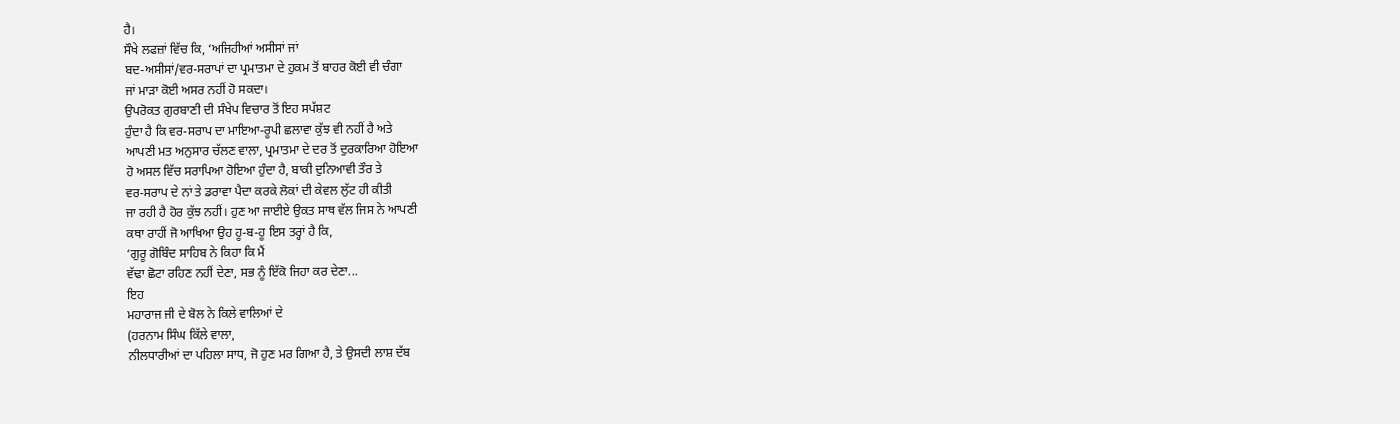ਹੈ।
ਸੌਖੇ ਲਫਜ਼ਾਂ ਵਿੱਚ ਕਿ, ‘ਅਜਿਹੀਆਂ ਅਸੀਸਾਂ ਜਾਂ
ਬਦ-ਅਸੀਸਾਂ/ਵਰ-ਸਰਾਪਾਂ ਦਾ ਪ੍ਰਮਾਤਮਾ ਦੇ ਹੁਕਮ ਤੋਂ ਬਾਹਰ ਕੋਈ ਵੀ ਚੰਗਾ
ਜਾਂ ਮਾੜਾ ਕੋਈ ਅਸਰ ਨਹੀਂ ਹੋ ਸਕਦਾ।
ਉਪਰੋਕਤ ਗੁਰਬਾਣੀ ਦੀ ਸੰਖੇਪ ਵਿਚਾਰ ਤੋਂ ਇਹ ਸਪੱਸ਼ਟ
ਹੁੰਦਾ ਹੈ ਕਿ ਵਰ-ਸਰਾਪ ਦਾ ਮਾਇਆ-ਰੂਪੀ ਛਲਾਵਾ ਕੁੱਝ ਵੀ ਨਹੀਂ ਹੈ ਅਤੇ
ਆਪਣੀ ਮਤ ਅਨੁਸਾਰ ਚੱਲਣ ਵਾਲਾ, ਪ੍ਰਮਾਤਮਾ ਦੇ ਦਰ ਤੋਂ ਦੁਰਕਾਰਿਆ ਹੋਇਆ
ਹੋ ਅਸਲ ਵਿੱਚ ਸਰਾਪਿਆ ਹੋਇਆ ਹੁੰਦਾ ਹੈ, ਬਾਕੀ ਦੁਨਿਆਵੀ ਤੌਰ ਤੇ
ਵਰ-ਸਰਾਪ ਦੇ ਨਾਂ ਤੇ ਡਰਾਵਾ ਪੈਦਾ ਕਰਕੇ ਲੋਕਾਂ ਦੀ ਕੇਵਲ ਲੁੱਟ ਹੀ ਕੀਤੀ
ਜਾ ਰਹੀ ਹੈ ਹੋਰ ਕੁੱਝ ਨਹੀਂ। ਹੁਣ ਆ ਜਾਈਏ ਉਕਤ ਸਾਥ ਵੱਲ ਜਿਸ ਨੇ ਆਪਣੀ
ਕਥਾ ਰਾਹੀਂ ਜੋ ਆਖਿਆ ਉਹ ਹੂ-ਬ-ਹੂ ਇਸ ਤਰ੍ਹਾਂ ਹੈ ਕਿ,
‘ਗੁਰੂ ਗੋਬਿੰਦ ਸਾਹਿਬ ਨੇ ਕਿਹਾ ਕਿ ਮੈਂ
ਵੱਢਾ ਛੋਟਾ ਰਹਿਣ ਨਹੀਂ ਦੇਣਾ, ਸਭ ਨੂੰ ਇੱਕੋ ਜਿਹਾ ਕਰ ਦੇਣਾ...
ਇਹ
ਮਹਾਰਾਜ ਜੀ ਦੇ ਬੋਲ ਨੇ ਕਿਲੇ ਵਾਲਿਆਂ ਦੇ
(ਹਰਨਾਮ ਸਿੰਘ ਕਿੱਲੇ ਵਾਲਾ,
ਨੀਲਧਾਰੀਆਂ ਦਾ ਪਹਿਲਾ ਸਾਧ, ਜੋ ਹੁਣ ਮਰ ਗਿਆ ਹੈ, ਤੇ ਉਸਦੀ ਲਾਸ਼ ਦੱਬ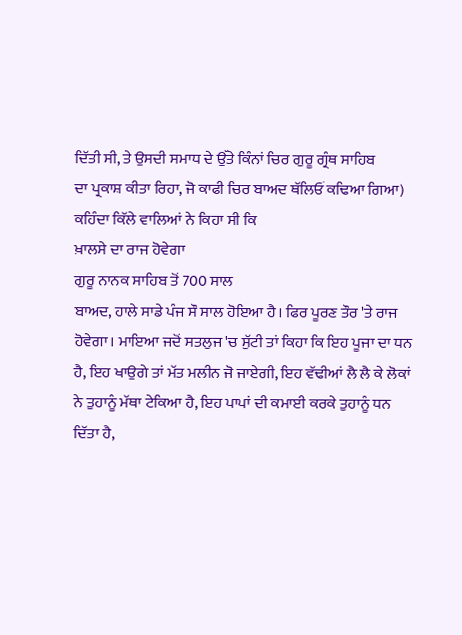ਦਿੱਤੀ ਸੀ, ਤੇ ਉਸਦੀ ਸਮਾਧ ਦੇ ਉੱਤੇ ਕਿੰਨਾਂ ਚਿਰ ਗੁਰੂ ਗ੍ਰੰਥ ਸਾਹਿਬ
ਦਾ ਪ੍ਰਕਾਸ਼ ਕੀਤਾ ਰਿਹਾ, ਜੋ ਕਾਫੀ ਚਿਰ ਬਾਅਦ ਥੱਲਿਓਂ ਕਢਿਆ ਗਿਆ)
ਕਹਿੰਦਾ ਕਿੱਲੇ ਵਾਲਿਆਂ ਨੇ ਕਿਹਾ ਸੀ ਕਿ
ਖ਼ਾਲਸੇ ਦਾ ਰਾਜ ਹੋਵੇਗਾ
ਗੁਰੂ ਨਾਨਕ ਸਾਹਿਬ ਤੋਂ 700 ਸਾਲ
ਬਾਅਦ, ਹਾਲੇ ਸਾਡੇ ਪੰਜ ਸੌ ਸਾਲ ਹੋਇਆ ਹੈ। ਫਿਰ ਪੂਰਣ ਤੌਰ 'ਤੇ ਰਾਜ
ਹੋਵੇਗਾ। ਮਾਇਆ ਜਦੋਂ ਸਤਲੁਜ 'ਚ ਸੁੱਟੀ ਤਾਂ ਕਿਹਾ ਕਿ ਇਹ ਪੂਜਾ ਦਾ ਧਨ
ਹੈ, ਇਹ ਖਾਉਗੇ ਤਾਂ ਮੱਤ ਮਲੀਨ ਜੋ ਜਾਏਗੀ, ਇਹ ਵੱਢੀਆਂ ਲੈ ਲੈ ਕੇ ਲੋਕਾਂ
ਨੇ ਤੁਹਾਨੂੰ ਮੱਥਾ ਟੇਕਿਆ ਹੈ, ਇਹ ਪਾਪਾਂ ਦੀ ਕਮਾਈ ਕਰਕੇ ਤੁਹਾਨੂੰ ਧਨ
ਦਿੱਤਾ ਹੈ,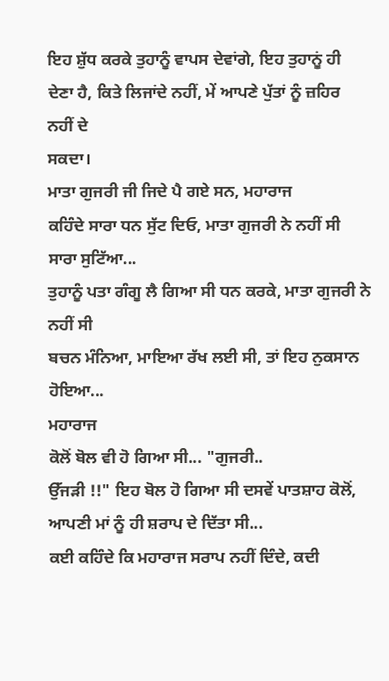ਇਹ ਸ਼ੁੱਧ ਕਰਕੇ ਤੁਹਾਨੂੰ ਵਾਪਸ ਦੇਵਾਂਗੇ, ਇਹ ਤੁਹਾਨੂਂ ਹੀ
ਦੇਣਾ ਹੈ, ਕਿਤੇ ਲਿਜਾਂਦੇ ਨਹੀਂ, ਮੇਂ ਆਪਣੇ ਪੁੱਤਾਂ ਨੂੰ ਜ਼ਹਿਰ ਨਹੀਂ ਦੇ
ਸਕਦਾ।
ਮਾਤਾ ਗੁਜਰੀ ਜੀ ਜਿਦੇ ਪੈ ਗਏ ਸਨ, ਮਹਾਰਾਜ
ਕਹਿੰਦੇ ਸਾਰਾ ਧਨ ਸੁੱਟ ਦਿਓ, ਮਾਤਾ ਗੁਜਰੀ ਨੇ ਨਹੀਂ ਸੀ ਸਾਰਾ ਸੁਟਿੱਆ...
ਤੁਹਾਨੂੰ ਪਤਾ ਗੰਗੂ ਲੈ ਗਿਆ ਸੀ ਧਨ ਕਰਕੇ, ਮਾਤਾ ਗੁਜਰੀ ਨੇ ਨਹੀਂ ਸੀ
ਬਚਨ ਮੰਨਿਆ, ਮਾਇਆ ਰੱਖ ਲਈ ਸੀ, ਤਾਂ ਇਹ ਨੁਕਸਾਨ ਹੋਇਆ...
ਮਹਾਰਾਜ
ਕੋਲੋਂ ਬੋਲ ਵੀ ਹੋ ਗਿਆ ਸੀ... "ਗੁਜਰੀ..
ਉੱਜੜੀ !!" ਇਹ ਬੋਲ ਹੋ ਗਿਆ ਸੀ ਦਸਵੇਂ ਪਾਤਸ਼ਾਹ ਕੋਲੋਂ,
ਆਪਣੀ ਮਾਂ ਨੂੰ ਹੀ ਸ਼ਰਾਪ ਦੇ ਦਿੱਤਾ ਸੀ...
ਕਈ ਕਹਿੰਦੇ ਕਿ ਮਹਾਰਾਜ ਸਰਾਪ ਨਹੀਂ ਦਿੰਦੇ, ਕਦੀ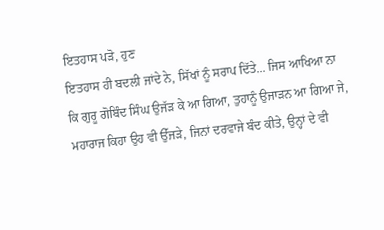ਇਤਹਾਸ ਪੜੋ, ਹੁਣ
ਇਤਹਾਸ ਹੀ ਬਦਲੀ ਜਾਂਦੇ ਨੇ, ਸਿੱਖਾਂ ਨੂੰ ਸਰਾਪ ਦਿੱਤੇ... ਜਿਸ ਆਖਿਆ ਨਾ
ਕਿ ਗੁਰੂ ਗੋਬਿੰਦ ਸਿੰਘ ਉਜੱੜ ਕੇ ਆ ਗਿਆ, ਤੁਹਾਨੂੰ ਉਜਾੜਨ ਆ ਗਿਆ ਜੇ,
ਮਹਾਰਾਜ ਕਿਹਾ ਉਹ ਵੀ ਉੱਜੜੇ, ਜਿਨਾਂ ਦਰਵਾਜੇ ਬੰਦ ਕੀਤੇ, ਉਨ੍ਹਾਂ ਦੇ ਵੀ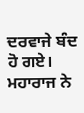ਦਰਵਾਜੇ ਬੰਦ ਹੋ ਗਏ।
ਮਹਾਰਾਜ ਨੇ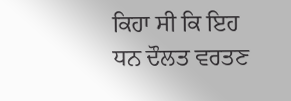ਕਿਹਾ ਸੀ ਕਿ ਇਹ
ਧਨ ਦੌਲਤ ਵਰਤਣ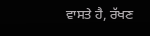ਵਾਸਤੇ ਹੈ, ਰੱਖਣ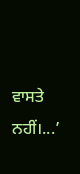ਵਾਸਤੇ
ਨਹੀਂ।...’